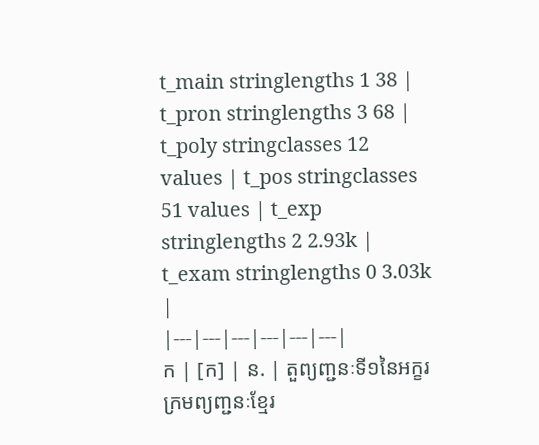t_main stringlengths 1 38 | t_pron stringlengths 3 68 | t_poly stringclasses 12 values | t_pos stringclasses 51 values | t_exp stringlengths 2 2.93k | t_exam stringlengths 0 3.03k |
|---|---|---|---|---|---|
ក | [ក] | ន. | តួព្យញ្ជនៈទី១នៃអក្ខរក្រមព្យញ្ជនៈខ្មែរ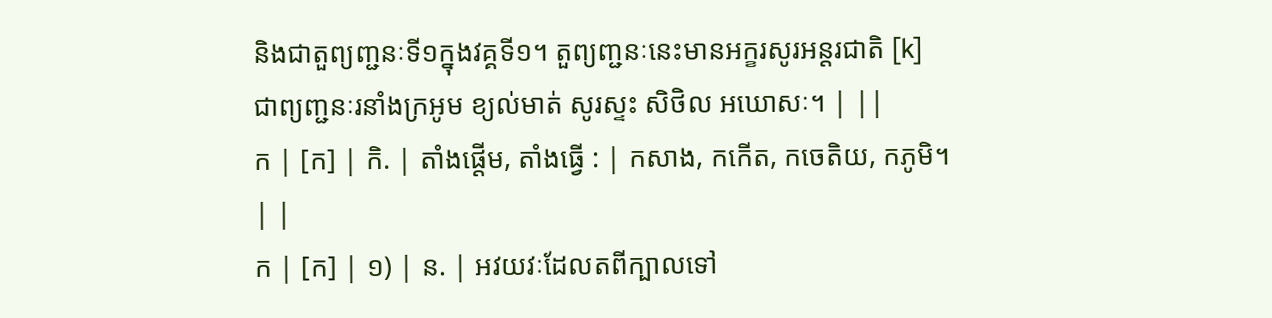និងជាតួព្យញ្ជនៈទី១ក្នុងវគ្គទី១។ តួព្យញ្ជនៈនេះមានអក្ខរសូរអន្តរជាតិ [k] ជាព្យញ្ជនៈរនាំងក្រអូម ខ្យល់មាត់ សូរស្ទះ សិថិល អឃោសៈ។ | ||
ក | [ក] | កិ. | តាំងផ្ដើម, តាំងធ្វើ : | កសាង, កកើត, កចេតិយ, កភូមិ។ | |
ក | [ក] | ១) | ន. | អវយវៈដែលតពីក្បាលទៅ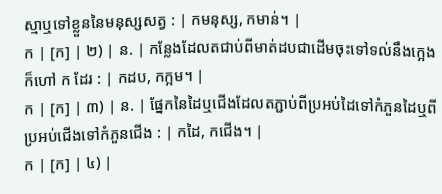ស្មាឬទៅខ្លួននៃមនុស្សសត្វ : | កមនុស្ស, កមាន់។ |
ក | [ក] | ២) | ន. | កន្លែងដែលតជាប់ពីមាត់ដបជាដើមចុះទៅទល់នឹងក្អេងក៏ហៅ ក ដែរ : | កដប, កក្អម។ |
ក | [ក] | ៣) | ន. | ផ្នែកនៃដៃឬជើងដែលតភ្ជាប់ពីប្រអប់ដៃទៅកំភួនដៃឬពីប្រអប់ជើងទៅកំភួនជើង : | កដៃ, កជើង។ |
ក | [ក] | ៤) |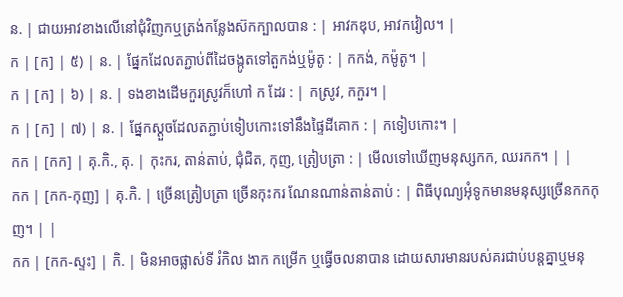ន. | ជាយអាវខាងលើនៅជុំវិញកឬត្រង់កន្លែងស៊កក្បាលបាន : | អាវកឌុប, អាវកវៀល។ |
ក | [ក] | ៥) | ន. | ផ្នែកដែលតភ្ជាប់ពីដៃចង្កូតទៅតួកង់ឬម៉ូតូ : | កកង់, កម៉ូតូ។ |
ក | [ក] | ៦) | ន. | ទងខាងដើមកួរស្រូវក៏ហៅ ក ដែរ : | កស្រូវ, កកួរ។ |
ក | [ក] | ៧) | ន. | ផ្នែកស្ដួចដែលតភ្ជាប់ទៀបកោះទៅនឹងផ្ទៃដីគោក : | កទៀបកោះ។ |
កក | [កក] | គុ.កិ., គុ. | កុះករ, តាន់តាប់, ជុំជិត, កុញ, ត្រៀបត្រា : | មើលទៅឃើញមនុស្សកក, ឈរកក។ | |
កក | [កក-កុញ] | គុ.កិ. | ច្រើនត្រៀបត្រា ច្រើនកុះករ ណែនណាន់តាន់តាប់ : | ពិធីបុណ្យអុំទូកមានមនុស្សច្រើនកកកុញ។ | |
កក | [កក-ស្ទះ] | កិ. | មិនអាចផ្លាស់ទី រំកិល ងាក កម្រើក ឬធ្វើចលនាបាន ដោយសារមានរបស់គរជាប់បន្តគ្នាឬមនុ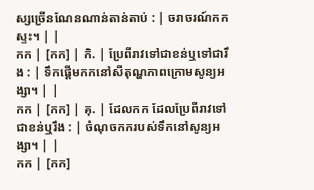ស្សច្រើនណែនណាន់តាន់តាប់ : | ចរាចរណ៍កកស្ទះ។ | |
កក | [កក] | កិ. | ប្រែពីរាវទៅជាខន់ឬទៅជារឹង : | ទឹកផ្ដើមកកនៅសីតុណ្ហភាពក្រោមសូន្យអង្សា។ | |
កក | [កក] | គុ. | ដែលកក ដែលប្រែពីរាវទៅជាខន់ឬរឹង : | ចំណុចកករបស់ទឹកនៅសូន្យអង្សា។ | |
កក | [កក]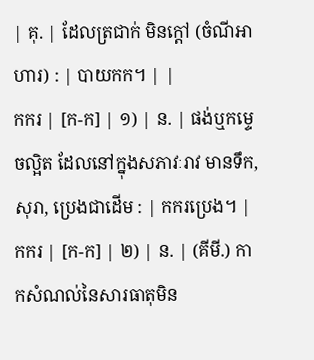| គុ. | ដែលត្រជាក់ មិនក្ដៅ (ចំណីអាហារ) : | បាយកក។ | |
កករ | [ក-ក] | ១) | ន. | ផង់ឬកម្ទេចល្អិត ដែលនៅក្នុងសភាវៈរាវ មានទឹក, សុរា, ប្រេងជាដើម : | កករប្រេង។ |
កករ | [ក-ក] | ២) | ន. | (គីមី.) កាកសំណល់នៃសារធាតុមិន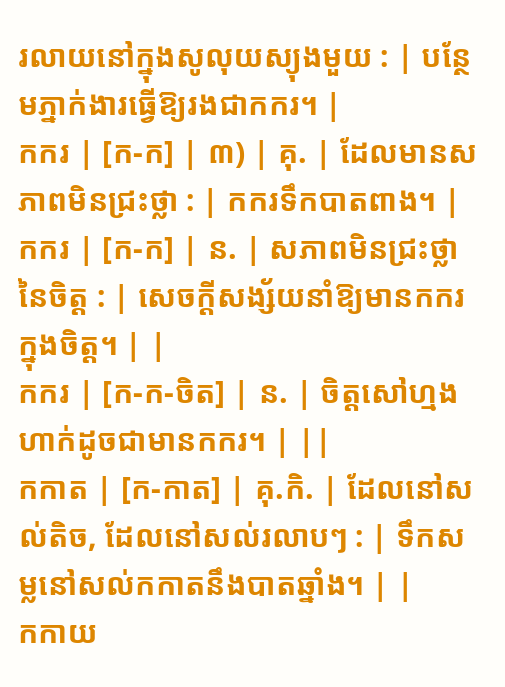រលាយនៅក្នុងសូលុយស្យុងមួយ : | បន្ថែមភ្នាក់ងារធ្វើឱ្យរងជាកករ។ |
កករ | [ក-ក] | ៣) | គុ. | ដែលមានសភាពមិនជ្រះថ្លា : | កករទឹកបាតពាង។ |
កករ | [ក-ក] | ន. | សភាពមិនជ្រះថ្លានៃចិត្ត : | សេចក្ដីសង្ស័យនាំឱ្យមានកករក្នុងចិត្ត។ | |
កករ | [ក-ក-ចិត] | ន. | ចិត្តសៅហ្មងហាក់ដូចជាមានកករ។ | ||
កកាត | [ក-កាត] | គុ.កិ. | ដែលនៅសល់តិច, ដែលនៅសល់រលាបៗ : | ទឹកសម្លនៅសល់កកាតនឹងបាតឆ្នាំង។ | |
កកាយ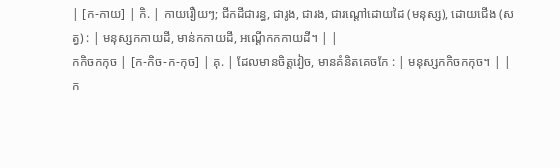| [ក-កាយ] | កិ. | កាយរឿយៗ; ជីកដីជារន្ធ, ជារូង, ជារង, ជារណ្ដៅដោយដៃ (មនុស្ស), ដោយជើង (សត្វ) : | មនុស្សកកាយដី, មាន់កកាយដី, អណ្ដើកកកាយដី។ | |
កកិចកកុច | [ក-កិច-ក-កុច] | គុ. | ដែលមានចិត្តវៀច, មានគំនិតគេចកែ : | មនុស្សកកិចកកុច។ | |
ក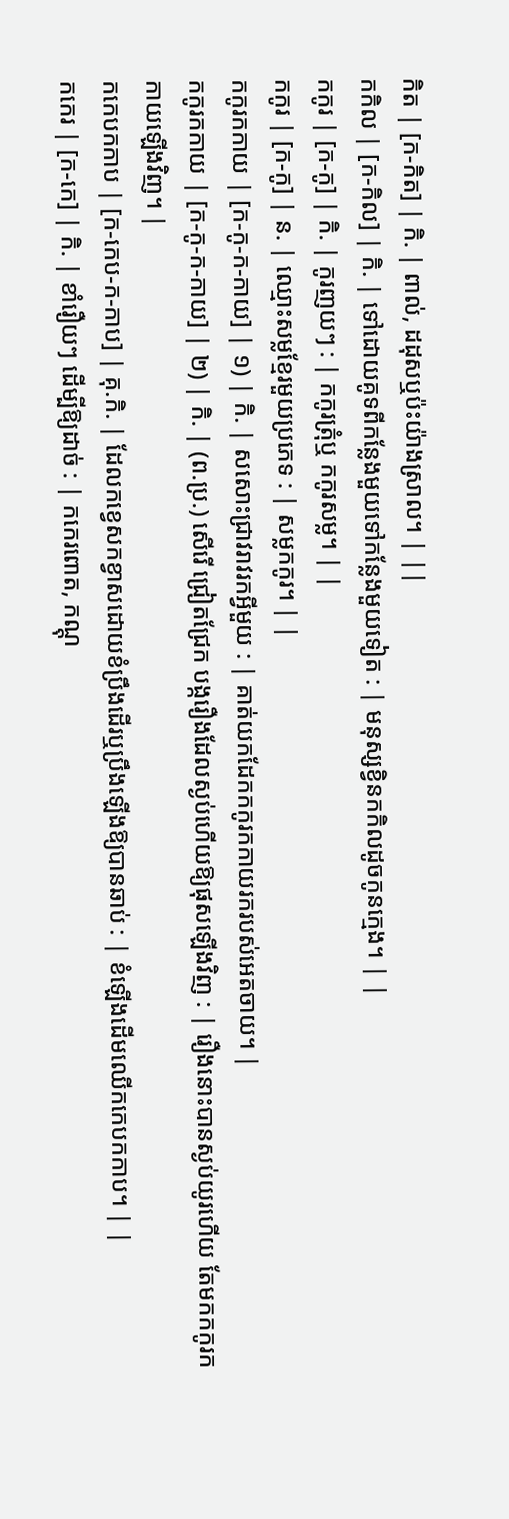កិត | [ក-កិត] | កិ. | ពាល់, ដដុសឬប៉ះយ៉ាងស្រាល។ | ||
កកិល | [ក-កិល] | កិ. | ទៅដោយគូទពីកន្លែងមួយទៅកន្លែងមួយទៀត : | មនុស្សខ្វិនកកិលដូចកូនក្មេង។ | |
កកូរ | [ក-កូ] | កិ. | កូរញយៗ : | កកូរត្រុំឬ កកូរសម្ល។ | |
កកូរ | [ក-កូ] | ន. | ឈ្មោះសម្លខ្មែរមួយប្រភេទ : | សម្លកកូរ។ | |
កកូរកកាយ | [ក-កូ-ក-កាយ] | ១) | កិ. | សសោះជ្រាវរាវរកអ្វីមួយ : | គាត់យកដែកកកូរកកាយរករបស់អេតចាយ។ |
កកូរកកាយ | [ក-កូ-ក-កាយ] | ២) | កិ. | (ព.ប្រ.) សើរើ ជ្រៀតជ្រែក បង្ករឿងដែលស្ងប់ហើយឱ្យផុសឡើងវិញ : | រឿងនោះបានស្ងប់យូរហើយ តែមកកកូរកកាយឡើងវិញ។ |
កកេបកកាប | [ក-កេប-ក-កាប] | គុ.កិ. | ដែលកខ្វេសកខ្វាសដោយខំប្រឹងដើរឬប្រឹងឡើងឱ្យបានឆាប់ : | ខំឡើងដើមឈើកកេបកកាប។ | |
កកេរ | [ក-កេ] | កិ. | ខាំរឿយៗ ដើម្បីឱ្យដាច់ : | កកេរពោត, កណ្ដុ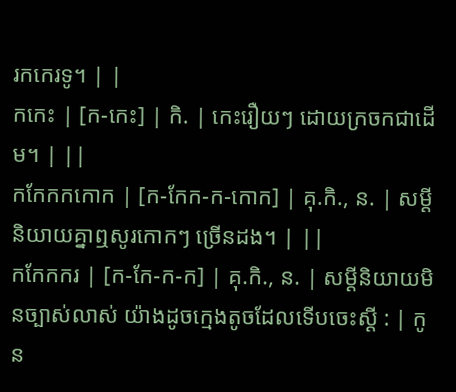រកកេរទូ។ | |
កកេះ | [ក-កេះ] | កិ. | កេះរឿយៗ ដោយក្រចកជាដើម។ | ||
កកែកកកោក | [ក-កែក-ក-កោក] | គុ.កិ., ន. | សម្ដីនិយាយគ្នាឮសូរកោកៗ ច្រើនដង។ | ||
កកែកករ | [ក-កែ-ក-ក] | គុ.កិ., ន. | សម្ដីនិយាយមិនច្បាស់លាស់ យ៉ាងដូចក្មេងតូចដែលទើបចេះស្ដី : | កូន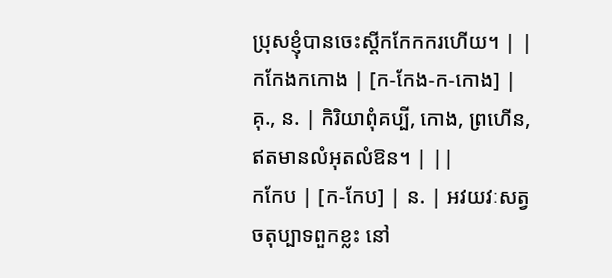ប្រុសខ្ញុំបានចេះស្ដីកកែកករហើយ។ | |
កកែងកកោង | [ក-កែង-ក-កោង] | គុ., ន. | កិរិយាពុំគប្បី, កោង, ព្រហើន, ឥតមានលំអុតលំឱន។ | ||
កកែប | [ក-កែប] | ន. | អវយវៈសត្វចតុប្បាទពួកខ្លះ នៅ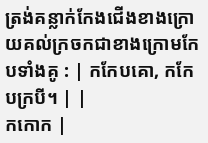ត្រង់គន្លាក់កែងជើងខាងក្រោយគល់ក្រចកជាខាងក្រោមកែបទាំងគូ : | កកែបគោ, កកែបក្របី។ | |
កកោក |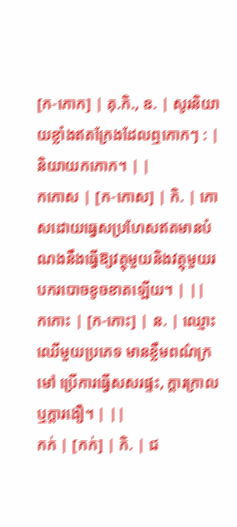[ក-កោក] | គុ.កិ., ឧ. | សូរនិយាយខ្លាំងឥតក្រែងដែលឮកោកៗ : | និយាយកកោក។ | |
កកោស | [ក-កោស] | កិ. | កោសដោយធ្វេសប្រហែសឥតមានបំណងនឹងធ្វើឱ្យវត្ថុមួយនិងវត្ថុមួយរបករបោចខូចខាតឡើយ។ | ||
កកោះ | [ក-កោះ] | ន. | ឈ្មោះឈើមួយប្រភេទ មានខ្លឹមពណ៌ក្រមៅ ប្រើការធ្វើសសរផ្ទះ, ក្ដារក្រាលឬក្ដារងឿ។ | ||
កក់ | [កក់] | កិ. | ជ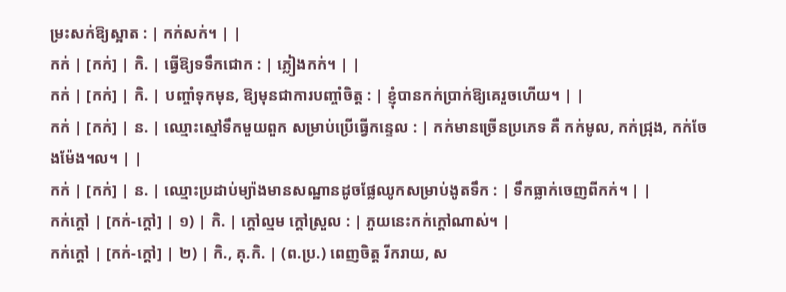ម្រះសក់ឱ្យស្អាត : | កក់សក់។ | |
កក់ | [កក់] | កិ. | ធ្វើឱ្យទទឹកជោក : | ភ្លៀងកក់។ | |
កក់ | [កក់] | កិ. | បញ្ចាំទុកមុន, ឱ្យមុនជាការបញ្ចាំចិត្ត : | ខ្ញុំបានកក់ប្រាក់ឱ្យគេរួចហើយ។ | |
កក់ | [កក់] | ន. | ឈ្មោះស្មៅទឹកមួយពួក សម្រាប់ប្រើធ្វើកន្ទេល : | កក់មានច្រើនប្រភេទ គឺ កក់មូល, កក់ជ្រុង, កក់ចែងម៉ែង។ល។ | |
កក់ | [កក់] | ន. | ឈ្មោះប្រដាប់ម្យ៉ាងមានសណ្ឋានដូចផ្លែឈូកសម្រាប់ងូតទឹក : | ទឹកធ្លាក់ចេញពីកក់។ | |
កក់ក្ដៅ | [កក់-ក្ដៅ] | ១) | កិ. | ក្ដៅល្មម ក្ដៅស្រួល : | ភួយនេះកក់ក្ដៅណាស់។ |
កក់ក្ដៅ | [កក់-ក្ដៅ] | ២) | កិ., គុ.កិ. | (ព.ប្រ.) ពេញចិត្ត រីករាយ, ស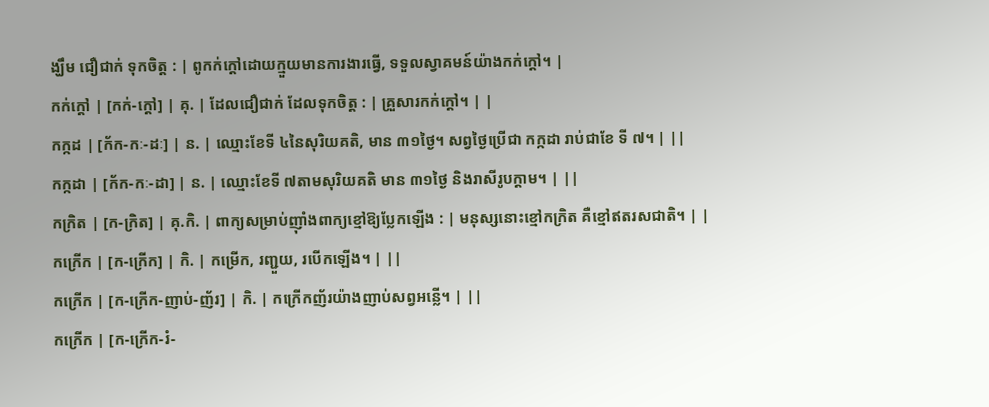ង្ឃឹម ជឿជាក់ ទុកចិត្ត : | ពូកក់ក្ដៅដោយក្មួយមានការងារធ្វើ, ទទួលស្វាគមន៍យ៉ាងកក់ក្ដៅ។ |
កក់ក្ដៅ | [កក់-ក្ដៅ] | គុ. | ដែលជឿជាក់ ដែលទុកចិត្ត : | គ្រួសារកក់ក្ដៅ។ | |
កក្កដ | [ក័ក-កៈ-ដៈ] | ន. | ឈ្មោះខែទី ៤នៃសុរិយគតិ, មាន ៣១ថ្ងៃ។ សព្វថ្ងៃប្រើជា កក្កដា រាប់ជាខែ ទី ៧។ | ||
កក្កដា | [ក័ក-កៈ-ដា] | ន. | ឈ្មោះខែទី ៧តាមសុរិយគតិ មាន ៣១ថ្ងៃ និងរាសីរូបក្ដាម។ | ||
កក្រិត | [ក-ក្រិត] | គុ.កិ. | ពាក្យសម្រាប់ញ៉ាំងពាក្យខ្មៅឱ្យប្លែកឡើង : | មនុស្សនោះខ្មៅកក្រិត គឺខ្មៅឥតរសជាតិ។ | |
កក្រើក | [ក-ក្រើក] | កិ. | កម្រើក, រញ្ជួយ, របើកឡើង។ | ||
កក្រើក | [ក-ក្រើក-ញាប់-ញ័រ] | កិ. | កក្រើកញ័រយ៉ាងញាប់សព្វអន្លើ។ | ||
កក្រើក | [ក-ក្រើក-រំ-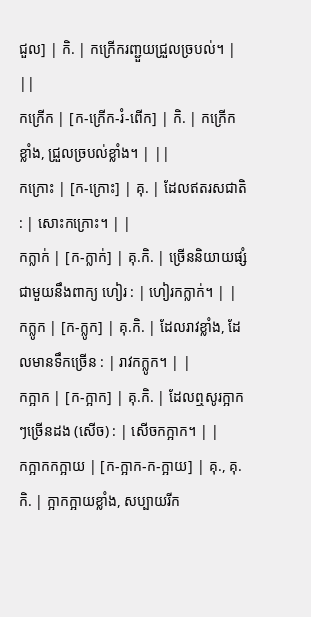ជួល] | កិ. | កក្រើករញ្ជួយជ្រួលច្របល់។ | ||
កក្រើក | [ក-ក្រើក-រំ-ពើក] | កិ. | កក្រើកខ្លាំង, ជ្រួលច្របល់ខ្លាំង។ | ||
កក្រោះ | [ក-ក្រោះ] | គុ. | ដែលឥតរសជាតិ : | សោះកក្រោះ។ | |
កក្លាក់ | [ក-ក្លាក់] | គុ.កិ. | ច្រើននិយាយផ្សំជាមួយនឹងពាក្យ ហៀរ : | ហៀរកក្លាក់។ | |
កក្លូក | [ក-ក្លូក] | គុ.កិ. | ដែលរាវខ្លាំង, ដែលមានទឹកច្រើន : | រាវកក្លូក។ | |
កក្អាក | [ក-ក្អាក] | គុ.កិ. | ដែលឮសូរក្អាកៗច្រើនដង (សើច) : | សើចកក្អាក។ | |
កក្អាកកក្អាយ | [ក-ក្អាក-ក-ក្អាយ] | គុ., គុ.កិ. | ក្អាកក្អាយខ្លាំង, សប្បាយរីក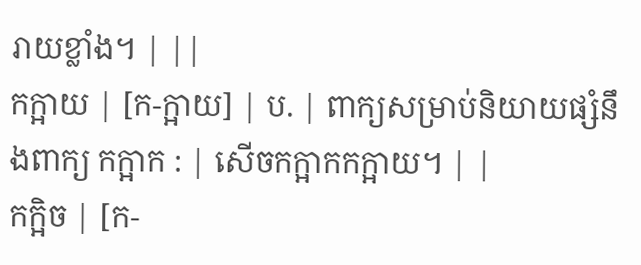រាយខ្លាំង។ | ||
កក្អាយ | [ក-ក្អាយ] | ប. | ពាក្យសម្រាប់និយាយផ្សំនឹងពាក្យ កក្អាក : | សើចកក្អាកកក្អាយ។ | |
កក្អិច | [ក-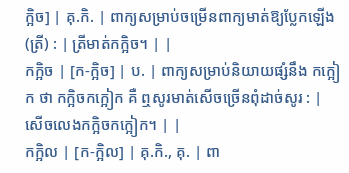ក្អិច] | គុ.កិ. | ពាក្យសម្រាប់ចម្រើនពាក្យមាត់ឱ្យប្លែកឡើង (ត្រី) : | ត្រីមាត់កក្អិច។ | |
កក្អិច | [ក-ក្អិច] | ប. | ពាក្យសម្រាប់និយាយផ្សំនឹង កក្អៀក ថា កក្អិចកក្អៀក គឺ ឮសូរមាត់សើចច្រើនពុំដាច់សូរ : | សើចលេងកក្អិចកក្អៀក។ | |
កក្អិល | [ក-ក្អិល] | គុ.កិ., គុ. | ពា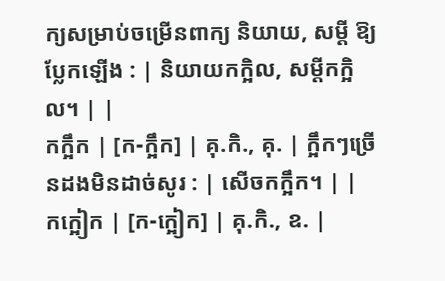ក្យសម្រាប់ចម្រើនពាក្យ និយាយ, សម្ដី ឱ្យប្លែកឡើង : | និយាយកក្អិល, សម្ដីកក្អិល។ | |
កក្អឹក | [ក-ក្អឹក] | គុ.កិ., គុ. | ក្អឹកៗច្រើនដងមិនដាច់សូរ : | សើចកក្អឹក។ | |
កក្អៀក | [ក-ក្អៀក] | គុ.កិ., ឧ. |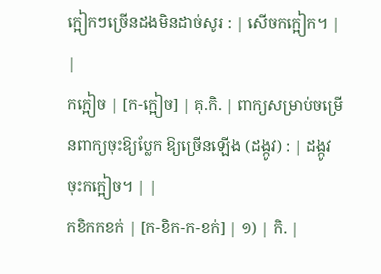ក្អៀកៗច្រើនដងមិនដាច់សូរ : | សើចកក្អៀក។ | |
កក្អៀច | [ក-ក្អៀច] | គុ.កិ. | ពាក្យសម្រាប់ចម្រើនពាក្យចុះឱ្យប្លែក ឱ្យច្រើនឡើង (ដង្កូវ) : | ដង្កូវចុះកក្អៀច។ | |
កខិកកខក់ | [ក-ខិក-ក-ខក់] | ១) | កិ. |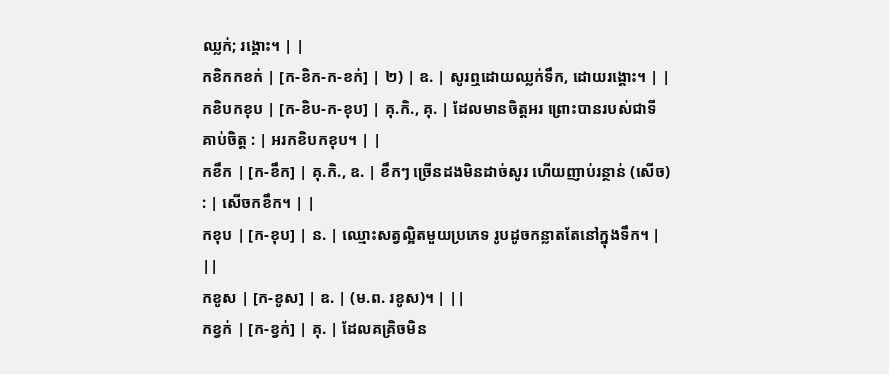ឈ្លក់; រង្គោះ។ | |
កខិកកខក់ | [ក-ខិក-ក-ខក់] | ២) | ឧ. | សូរឮដោយឈ្លក់ទឹក, ដោយរង្គោះ។ | |
កខិបកខុប | [ក-ខិប-ក-ខុប] | គុ.កិ., គុ. | ដែលមានចិត្តអរ ព្រោះបានរបស់ជាទីគាប់ចិត្ត : | អរកខិបកខុប។ | |
កខឹក | [ក-ខឹក] | គុ.កិ., ឧ. | ខឹកៗ ច្រើនដងមិនដាច់សូរ ហើយញាប់រន្ថាន់ (សើច) : | សើចកខឹក។ | |
កខុប | [ក-ខុប] | ន. | ឈ្មោះសត្វល្អិតមួយប្រភេទ រូបដូចកន្លាតតែនៅក្នុងទឹក។ | ||
កខូស | [ក-ខូស] | ឧ. | (ម.ព. រខូស)។ | ||
កខ្វក់ | [ក-ខ្វក់] | គុ. | ដែលគគ្រិចមិន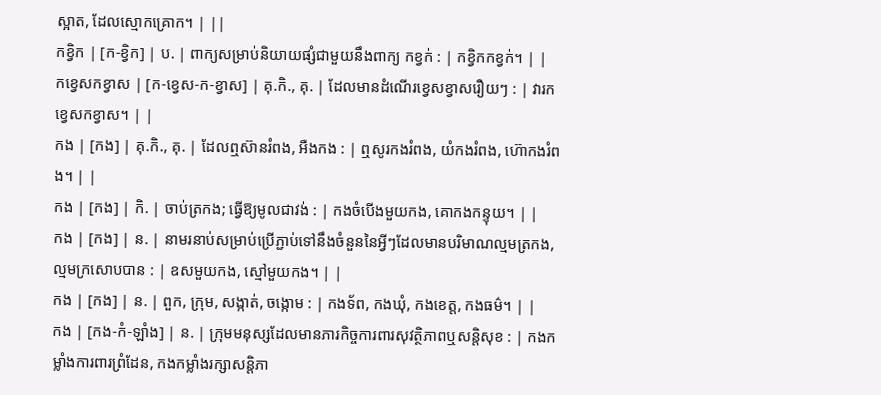ស្អាត, ដែលស្មោកគ្រោក។ | ||
កខ្វិក | [ក-ខ្វិក] | ប. | ពាក្យសម្រាប់និយាយផ្សំជាមួយនឹងពាក្យ កខ្វក់ : | កខ្វិកកខ្វក់។ | |
កខ្វេសកខ្វាស | [ក-ខ្វេស-ក-ខ្វាស] | គុ.កិ., គុ. | ដែលមានដំណើរខ្វេសខ្វាសរឿយៗ : | វារកខ្វេសកខ្វាស។ | |
កង | [កង] | គុ.កិ., គុ. | ដែលឮស៊ានរំពង, អឺងកង : | ឮសូរកងរំពង, យំកងរំពង, ហ៊ោកងរំពង។ | |
កង | [កង] | កិ. | ចាប់ត្រកង; ធ្វើឱ្យមូលជាវង់ : | កងចំបើងមួយកង, គោកងកន្ទុយ។ | |
កង | [កង] | ន. | នាមរនាប់សម្រាប់ប្រើភ្ជាប់ទៅនឹងចំនួននៃអ្វីៗដែលមានបរិមាណល្មមត្រកង, ល្មមក្រសោបបាន : | ឧសមួយកង, ស្មៅមួយកង។ | |
កង | [កង] | ន. | ពួក, ក្រុម, សង្កាត់, ចង្កោម : | កងទ័ព, កងឃុំ, កងខេត្ត, កងធម៌។ | |
កង | [កង-កំ-ឡាំង] | ន. | ក្រុមមនុស្សដែលមានភារកិច្ចការពារសុវត្ថិភាពឬសន្តិសុខ : | កងកម្លាំងការពារព្រំដែន, កងកម្លាំងរក្សាសន្តិភា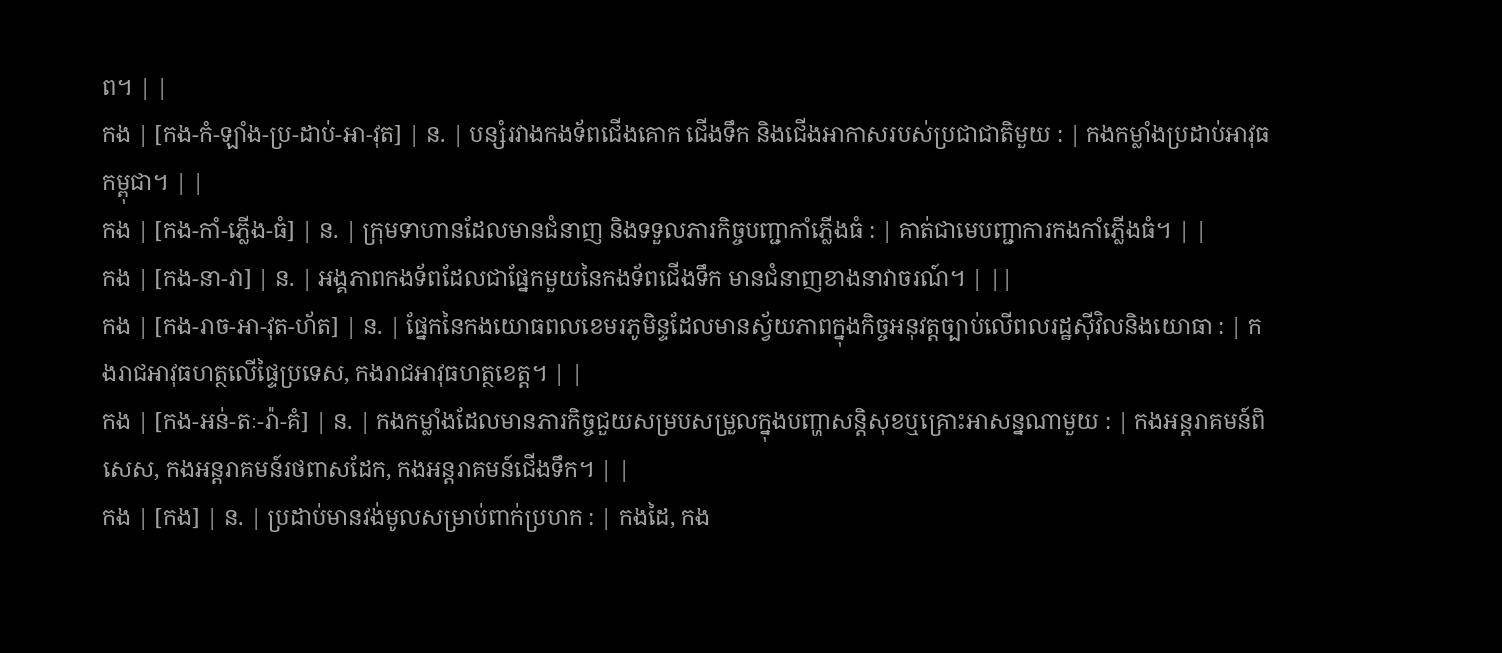ព។ | |
កង | [កង-កំ-ឡាំង-ប្រ-ដាប់-អា-វុត] | ន. | បន្សំរវាងកងទ័ពជើងគោក ជើងទឹក និងជើងអាកាសរបស់ប្រជាជាតិមួយ : | កងកម្លាំងប្រដាប់អាវុធកម្ពុជា។ | |
កង | [កង-កាំ-ភ្លើង-ធំ] | ន. | ក្រុមទាហានដែលមានជំនាញ និងទទួលភារកិច្ចបញ្ជាកាំភ្លើងធំ : | គាត់ជាមេបញ្ជាការកងកាំភ្លើងធំ។ | |
កង | [កង-នា-វា] | ន. | អង្គភាពកងទ័ពដែលជាផ្នែកមួយនៃកងទ័ពជើងទឹក មានជំនាញខាងនាវាចរណ៍។ | ||
កង | [កង-រាច-អា-វុត-ហ័ត] | ន. | ផ្នែកនៃកងយោធពលខេមរភូមិន្ទដែលមានស្វ័យភាពក្នុងកិច្ចអនុវត្តច្បាប់លើពលរដ្ឋស៊ីវិលនិងយោធា : | កងរាជអាវុធហត្ថលើផ្ទៃប្រទេស, កងរាជអាវុធហត្ថខេត្ត។ | |
កង | [កង-អន់-តៈ-រ៉ា-គំ] | ន. | កងកម្លាំងដែលមានភារកិច្ចជួយសម្របសម្រួលក្នុងបញ្ហាសន្តិសុខឬគ្រោះអាសន្នណាមួយ : | កងអន្តរាគមន៍ពិសេស, កងអន្តរាគមន៍រថពាសដែក, កងអន្តរាគមន៍ជើងទឹក។ | |
កង | [កង] | ន. | ប្រដាប់មានវង់មូលសម្រាប់ពាក់ប្រហក : | កងដៃ, កង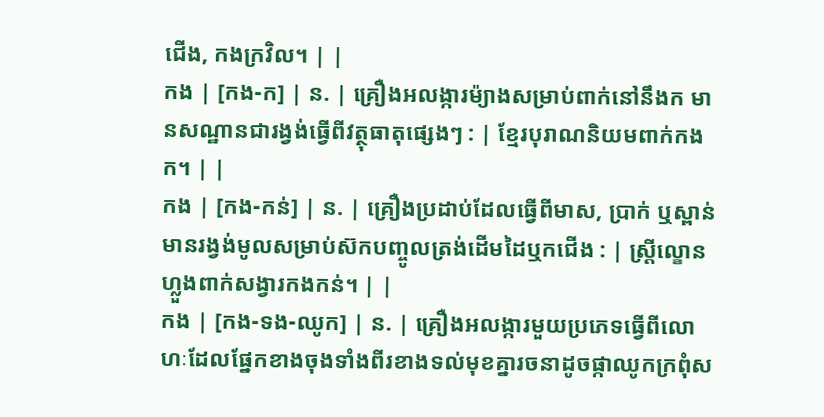ជើង, កងក្រវិល។ | |
កង | [កង-ក] | ន. | គ្រឿងអលង្ការម៉្យាងសម្រាប់ពាក់នៅនឹងក មានសណ្ឋានជារង្វង់ធ្វើពីវត្ថុធាតុផ្សេងៗ : | ខ្មែរបុរាណនិយមពាក់កងក។ | |
កង | [កង-កន់] | ន. | គ្រឿងប្រដាប់ដែលធ្វើពីមាស, ប្រាក់ ឬស្ពាន់ មានរង្វង់មូលសម្រាប់ស៊កបញ្ចូលត្រង់ដើមដៃឬកជើង : | ស្ត្រីល្ខោនហ្លួងពាក់សង្វារកងកន់។ | |
កង | [កង-ទង-ឈូក] | ន. | គ្រឿងអលង្ការមួយប្រភេទធ្វើពីលោហៈដែលផ្នែកខាងចុងទាំងពីរខាងទល់មុខគ្នារចនាដូចផ្កាឈូកក្រពុំស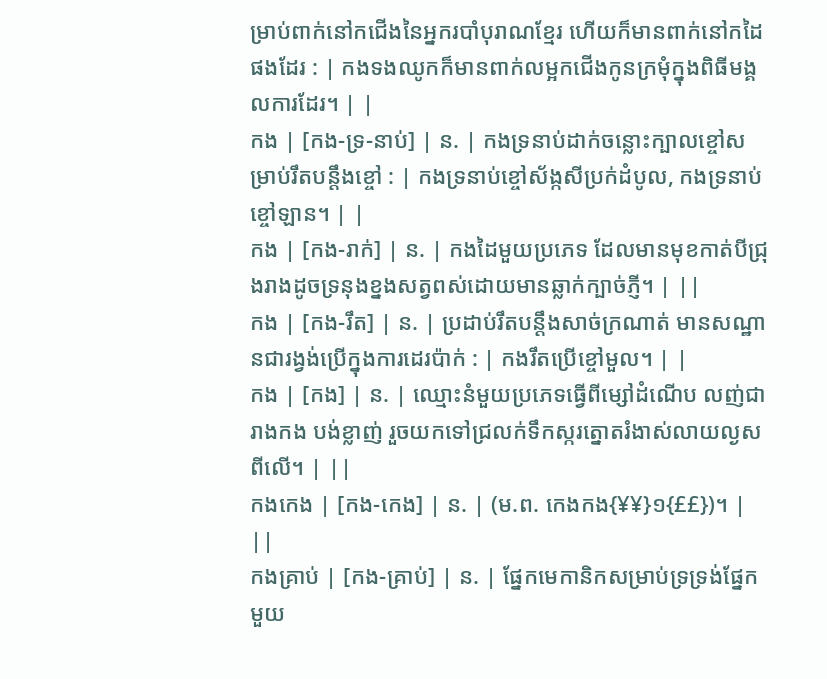ម្រាប់ពាក់នៅកជើងនៃអ្នករបាំបុរាណខ្មែរ ហើយក៏មានពាក់នៅកដៃផងដែរ : | កងទងឈូកក៏មានពាក់លម្អកជើងកូនក្រមុំក្នុងពិធីមង្គលការដែរ។ | |
កង | [កង-ទ្រ-នាប់] | ន. | កងទ្រនាប់ដាក់ចន្លោះក្បាលខ្ចៅសម្រាប់រឹតបន្តឹងខ្ចៅ : | កងទ្រនាប់ខ្ចៅស័ង្កសីប្រក់ដំបូល, កងទ្រនាប់ខ្ចៅឡាន។ | |
កង | [កង-រាក់] | ន. | កងដៃមួយប្រភេទ ដែលមានមុខកាត់បីជ្រុងរាងដូចទ្រនុងខ្នងសត្វពស់ដោយមានឆ្លាក់ក្បាច់ភ្ញី។ | ||
កង | [កង-រឹត] | ន. | ប្រដាប់រឹតបន្តឹងសាច់ក្រណាត់ មានសណ្ឋានជារង្វង់ប្រើក្នុងការដេរប៉ាក់ : | កងរឹតប្រើខ្ចៅមួល។ | |
កង | [កង] | ន. | ឈ្មោះនំមួយប្រភេទធ្វើពីម្សៅដំណើប លញ់ជារាងកង បង់ខ្លាញ់ រួចយកទៅជ្រលក់ទឹកស្ករត្នោតរំងាស់លាយល្ងសពីលើ។ | ||
កងកេង | [កង-កេង] | ន. | (ម.ព. កេងកង{¥¥}១{££})។ | ||
កងគ្រាប់ | [កង-គ្រាប់] | ន. | ផ្នែកមេកានិកសម្រាប់ទ្រទ្រង់ផ្នែកមួយ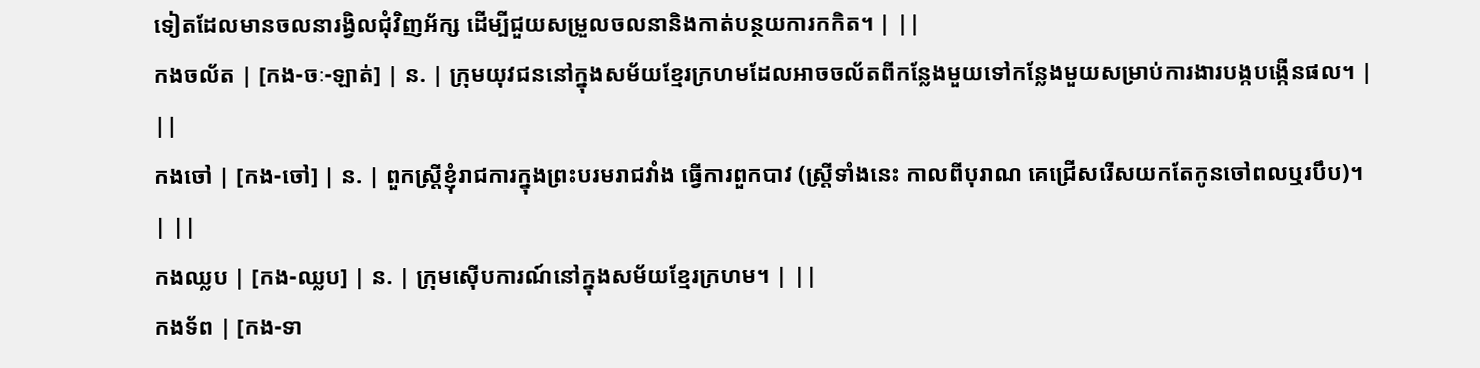ទៀតដែលមានចលនារង្វិលជុំវិញអ័ក្ស ដើម្បីជួយសម្រួលចលនានិងកាត់បន្ថយការកកិត។ | ||
កងចល័ត | [កង-ចៈ-ឡាត់] | ន. | ក្រុមយុវជននៅក្នុងសម័យខ្មែរក្រហមដែលអាចចល័តពីកន្លែងមួយទៅកន្លែងមួយសម្រាប់ការងារបង្កបង្កើនផល។ | ||
កងចៅ | [កង-ចៅ] | ន. | ពួកស្ត្រីខ្ញុំរាជការក្នុងព្រះបរមរាជវាំង ធ្វើការពួកបាវ (ស្ត្រីទាំងនេះ កាលពីបុរាណ គេជ្រើសរើសយកតែកូនចៅពលឬរបឹប)។ | ||
កងឈ្លប | [កង-ឈ្លប] | ន. | ក្រុមស៊ើបការណ៍នៅក្នុងសម័យខ្មែរក្រហម។ | ||
កងទ័ព | [កង-ទា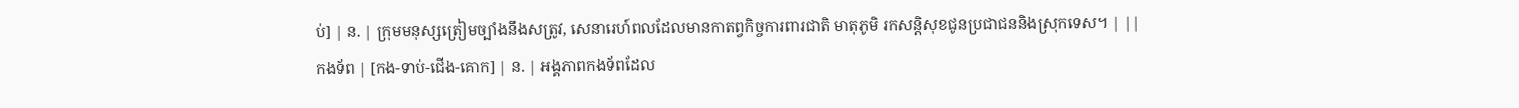ប់] | ន. | ក្រុមមនុស្សត្រៀមច្បាំងនឹងសត្រូវ, សេនារេហ៍ពលដែលមានកាតព្វកិច្ចការពារជាតិ មាតុភូមិ រកសន្តិសុខជូនប្រជាជននិងស្រុកទេស។ | ||
កងទ័ព | [កង-ទាប់-ជើង-គោក] | ន. | អង្គភាពកងទ័ពដែល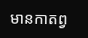មានកាតព្វ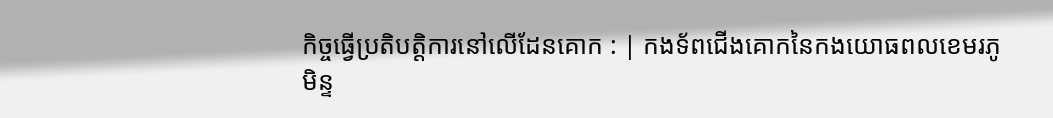កិច្ចធ្វើប្រតិបត្តិការនៅលើដែនគោក : | កងទ័ពជើងគោកនៃកងយោធពលខេមរភូមិន្ទ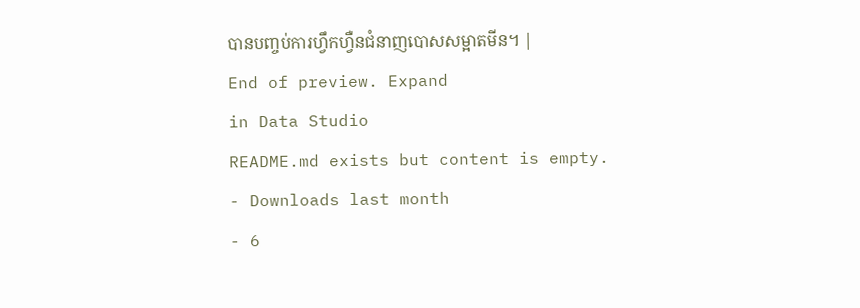បានបញ្ចប់ការហ្វឹកហ្វឺនជំនាញបោសសម្អាតមីន។ |
End of preview. Expand
in Data Studio
README.md exists but content is empty.
- Downloads last month
- 6